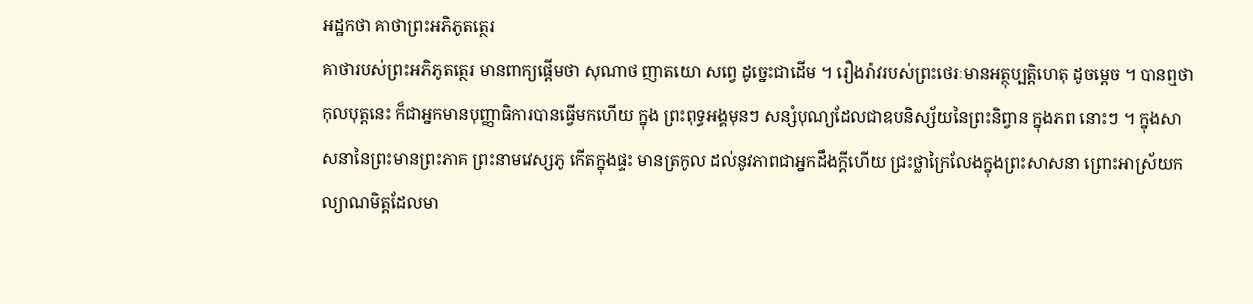អដ្ឋកថា គាថាព្រះអភិភូតត្ថេរ
គាថារបស់ព្រះអភិភូតត្ថេរ មានពាក្យផ្តើមថា សុណាថ ញាតយោ សព្វេ ដូច្នេះជាដើម ។ រឿងរ៉ាវរបស់ព្រះថេរៈមានអត្ថុប្បត្តិហេតុ ដូចម្តេច ។ បានឮថា កុលបុត្តនេះ ក៏ជាអ្នកមានបុញ្ញាធិការបានធ្វើមកហើយ ក្នុង ព្រះពុទ្ធអង្គមុនៗ សន្សំបុណ្យដែលជាឧបនិស្ស័យនៃព្រះនិព្វាន ក្នុងភព នោះៗ ។ ក្នុងសាសនានៃព្រះមានព្រះភាគ ព្រះនាមវេស្សភូ កើតក្នុងផ្ទះ មានត្រកូល ដល់នូវភាពជាអ្នកដឹងក្តីហើយ ជ្រះថ្លាក្រៃលែងក្នុងព្រះសាសនា ព្រោះអាស្រ័យកល្យាណមិត្តដែលមា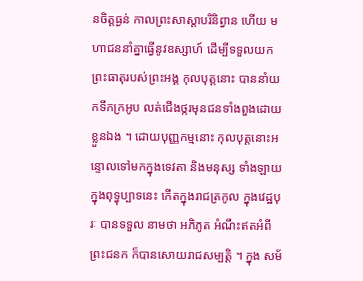នចិត្តធ្ងន់ កាលព្រះសាស្តាបរិនិព្វាន ហើយ មហាជននាំគ្នាធ្វើនូវឧស្សាហ៍ ដើម្បីទទួលយកព្រះធាតុរបស់ព្រះអង្គ កុលបុត្តនោះ បាននាំយកទឹកក្រអូប លត់ជើងថ្ករមុនជនទាំងពួងដោយខ្លួនឯង ។ ដោយបុញ្ញកម្មនោះ កុលបុត្តនោះអន្ទោលទៅមកក្នុងទេវតា និងមនុស្ស ទាំងឡាយ ក្នុងពុទ្ធុប្បាទនេះ កើតក្នុងរាជត្រកូល ក្នុងវេដ្ឋបុរៈ បានទទួល នាមថា អភិភូត អំណឹះឥតអំពីព្រះជនក ក៏បានសោយរាជសម្បត្តិ ។ ក្នុង សម័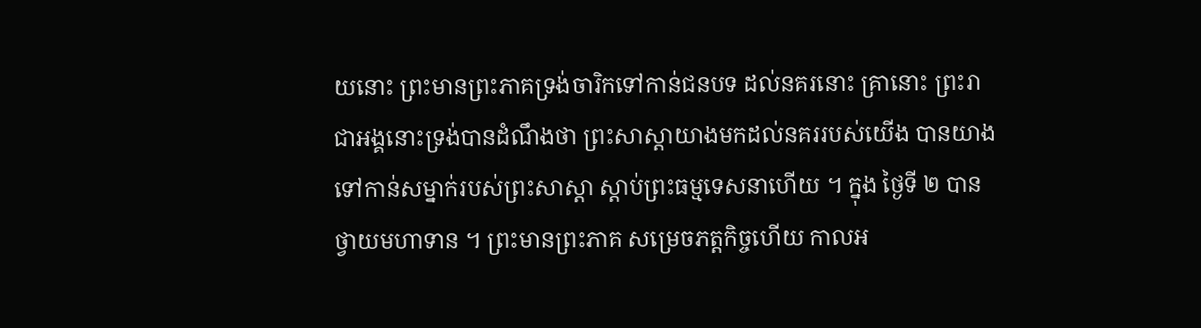យនោះ ព្រះមានព្រះភាគទ្រង់ចារិកទៅកាន់ជនបទ ដល់នគរនោះ គ្រានោះ ព្រះរាជាអង្គនោះទ្រង់បានដំណឹងថា ព្រះសាស្តាយាងមកដល់នគររបស់យើង បានយាងទៅកាន់សម្នាក់របស់ព្រះសាស្តា ស្តាប់ព្រះធម្មទេសនាហើយ ។ ក្នុង ថ្ងៃទី ២ បានថ្វាយមហាទាន ។ ព្រះមានព្រះភាគ សម្រេចភត្តកិច្ចហើយ កាលអ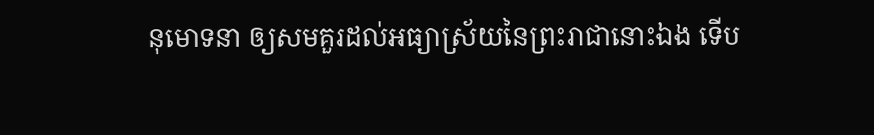នុមោទនា ឲ្យសមគួរដល់អធ្យាស្រ័យនៃព្រះរាជានោះឯង ទើប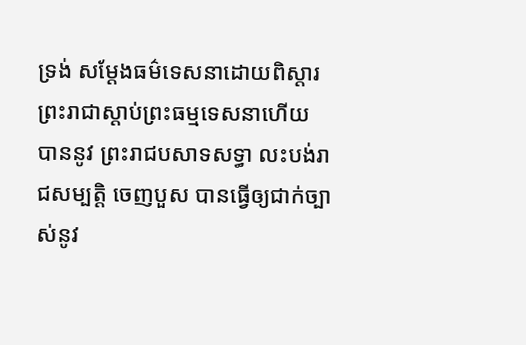ទ្រង់ សម្តែងធម៌ទេសនាដោយពិស្តារ ព្រះរាជាស្តាប់ព្រះធម្មទេសនាហើយ បាននូវ ព្រះរាជបសាទសទ្ធា លះបង់រាជសម្បត្តិ ចេញបួស បានធ្វើឲ្យជាក់ច្បាស់នូវ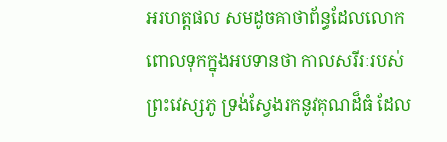អរហត្តផល សមដូចគាថាព័ន្ធដែលលោកពោលទុកក្នុងអបទានថា កាលសរីរៈរបស់ព្រះវេស្សភូ ទ្រង់ស្វែងរកនូវគុណដ៏ធំ ដែល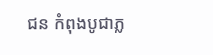ជន កំពុងបូជាភ្ល